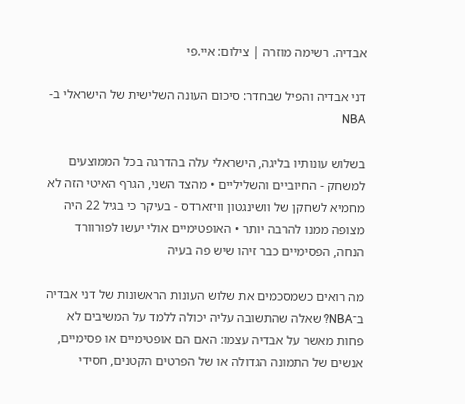אבדיה. רשימה מוזרה | צילום: איי.פי

דני אבדיה והפיל שבחדר: סיכום העונה השלישית של הישראלי ב-NBA

בשלוש עונותיו בליגה, הישראלי עלה בהדרגה בכל הממוצעים למשחק - החיוביים והשליליים • מהצד השני, הגרף האיטי הזה לא מחמיא לשחקן של וושינגטון וויזארדס - בעיקר כי בגיל 22 היה מצופה ממנו להרבה יותר • האופטימיים אולי יעשו לפורוורד הנחה, הפסימיים כבר זיהו שיש פה בעיה

מה רואים כשמסכמים את שלוש העונות הראשונות של דני אבדיה ב־NBA? שאלה שהתשובה עליה יכולה ללמד על המשיבים לא פחות מאשר על אבדיה עצמו: האם הם אופטימיים או פסימיים, אנשים של התמונה הגדולה או של הפרטים הקטנים, חסידי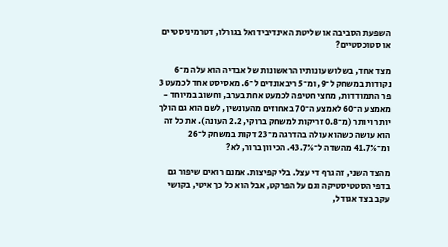השפעת הסביבה או שליטת האינדיבידואל בגורלו, דטרמיניסטיים או סטוכסטיים?

מצד אחד, בשלוש עונותיו הראשונות של אבדיה הוא עלה מ־6 נקודות במשחק ל־9, ומ־5 ריבאונדים ל־6. מאסיסט אחד לכמעט 3 פר התמודדות, מחצי חטיפה לכמעט אחת בערב, וחשוב במיוחד - מאמצע ה־60 לאמצע ה־70 באחוזים מהעונשין, לשם הוא גם הולך יותר ויותר (מ־0.8 זריקות למשחק ברוקי, 2.2 העונה). את כל זה הוא עושה כשהוא עולה בהדרגה מ־23 דקות במשחק ל־26 ומ־41.7% מהשדה ל־43.7%. הכיוון ברור, לא?

מהצד השני, זה גרף די עצל. בלי קפיצות. אמנם רואים שיפור גם בדפי הסטטיסטיקה וגם על הפרקט, אבל הוא כל כך איטי, בקושי עקב בצד אגודל,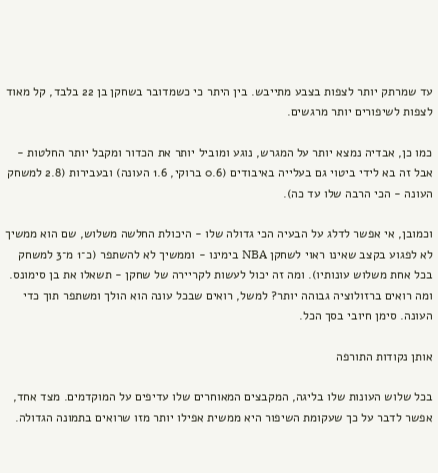עד שמרתק יותר לצפות בצבע מתייבש. בין היתר כי כשמדובר בשחקן בן 22 בלבד, קל מאוד לצפות לשיפורים יותר מרגשים.

כמו כן, אבדיה נמצא יותר על המגרש, נוגע ומוביל יותר את הכדור ומקבל יותר החלטות - אבל זה בא לידי ביטוי גם בעלייה באיבודים (0.6 ברוקי, 1.6 העונה) ובעבירות (2.8 למשחק העונה - הכי הרבה שלו עד כה).

וכמובן, אי אפשר לדלג על הבעיה הכי גדולה שלו - היכולת החלשה משלוש, שם הוא ממשיך לא לפגוע בקצב שאינו ראוי לשחקן NBA בימינו - וממשיך לא להשתפר (כ־1 מ־3 למשחק בכל אחת משלוש עונותיו). ומה זה יכול לעשות לקריירה של שחקן - תשאלו את בן סימונס.
ומה רואים ברזולוציה גבוהה יותר? למשל, רואים שבכל עונה הוא הולך ומשתפר תוך כדי העונה. סימן חיובי בסך הכל.

אותן נקודות התורפה

בכל שלוש העונות שלו בליגה, המקבצים המאוחרים שלו עדיפים על המוקדמים. מצד אחד, אפשר לדבר על כך שעקומת השיפור היא ממשית אפילו יותר מזו שרואים בתמונה הגדולה.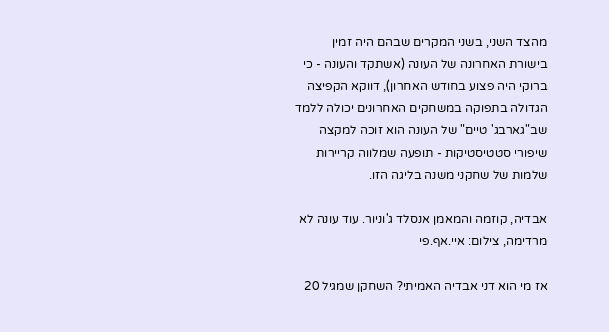מהצד השני, בשני המקרים שבהם היה זמין בישורת האחרונה של העונה (אשתקד והעונה - כי ברוקי היה פצוע בחודש האחרון), דווקא הקפיצה הגדולה בתפוקה במשחקים האחרונים יכולה ללמד שב"גארבג' טיים" של העונה הוא זוכה למקצה שיפורי סטטיסטיקות - תופעה שמלווה קריירות שלמות של שחקני משנה בליגה הזו.

אבדיה, קוזמה והמאמן אנסלד ג'וניור. עוד עונה לא מרדימה, צילום: איי.אף.פי

אז מי הוא דני אבדיה האמיתי? השחקן שמגיל 20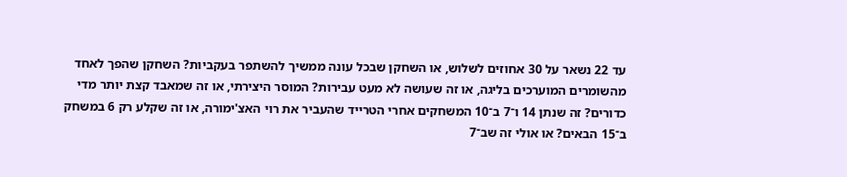עד 22 נשאר על 30 אחוזים לשלוש, או השחקן שבכל עונה ממשיך להשתפר בעקביות? השחקן שהפך לאחד מהשומרים המוערכים בליגה, או זה שעושה לא מעט עבירות? המוסר היצירתי, או זה שמאבד קצת יותר מדי כדורים? זה שנתן 14 ו־7 ב־10 המשחקים אחרי הטרייד שהעביר את רוי האצ'ימורה, או זה שקלע רק 6 במשחק ב־15 הבאים? או אולי זה שב־7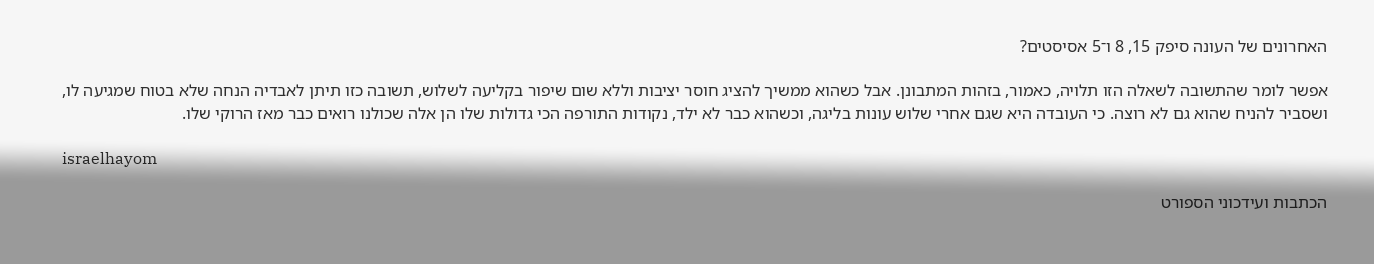האחרונים של העונה סיפק 15, 8 ו־5 אסיסטים?

אפשר לומר שהתשובה לשאלה הזו תלויה, כאמור, בזהות המתבונן. אבל כשהוא ממשיך להציג חוסר יציבות וללא שום שיפור בקליעה לשלוש, תשובה כזו תיתן לאבדיה הנחה שלא בטוח שמגיעה לו, ושסביר להניח שהוא גם לא רוצה. כי העובדה היא שגם אחרי שלוש עונות בליגה, וכשהוא כבר לא ילד, נקודות התורפה הכי גדולות שלו הן אלה שכולנו רואים כבר מאז הרוקי שלו.

israelhayom

הכתבות ועידכוני הספורט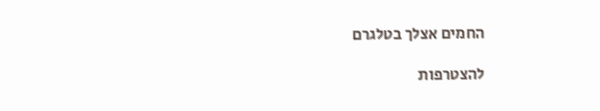החמים אצלך בטלגרם

להצטרפות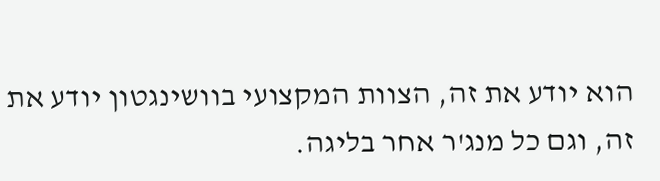הוא יודע את זה, הצוות המקצועי בוושינגטון יודע את זה, וגם כל מנג'ר אחר בליגה.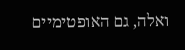ואלה, גם האופטימיים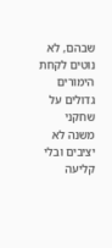שבהם, לא נוטים לקחת הימורים גדולים על שחקני משנה לא יציבים ובלי קליעה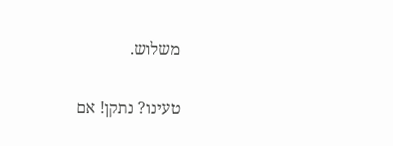משלוש.

טעינו? נתקן! אם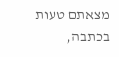מצאתם טעות בכתבה,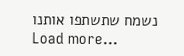נשמח שתשתפו אותנו
Load more...